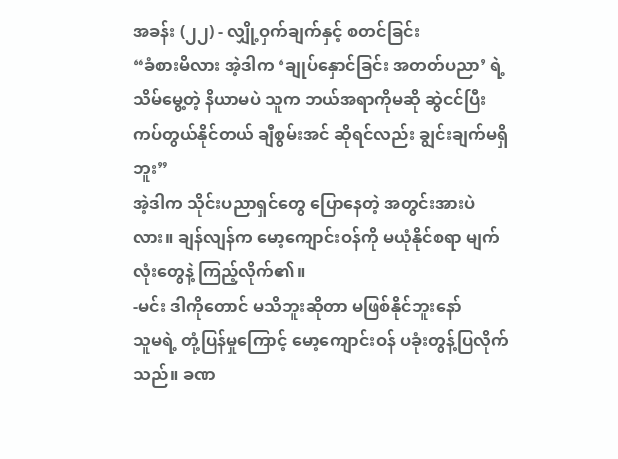အခန်း (၂၂) - လျှို့ဝှက်ချက်နှင့် စတင်ခြင်း
“ခံစားမိလား အဲ့ဒါက ‘ချုပ်နှောင်ခြင်း အတတ်ပညာ’ ရဲ့ သိမ်မွေ့တဲ့ နိယာမပဲ သူက ဘယ်အရာကိုမဆို ဆွဲငင်ပြီး ကပ်တွယ်နိုင်တယ် ချီစွမ်းအင် ဆိုရင်လည်း ချွင်းချက်မရှိဘူး”
အဲ့ဒါက သိုင်းပညာရှင်တွေ ပြောနေတဲ့ အတွင်းအားပဲလား။ ချန်လျန်က မော့ကျောင်းဝန်ကို မယုံနိုင်စရာ မျက်လုံးတွေနဲ့ ကြည့်လိုက်၏။
-မင်း ဒါကိုတောင် မသိဘူးဆိုတာ မဖြစ်နိုင်ဘူးနော်
သူမရဲ့ တုံ့ပြန်မှုကြောင့် မော့ကျောင်းဝန် ပခုံးတွန့်ပြလိုက်သည်။ ခဏ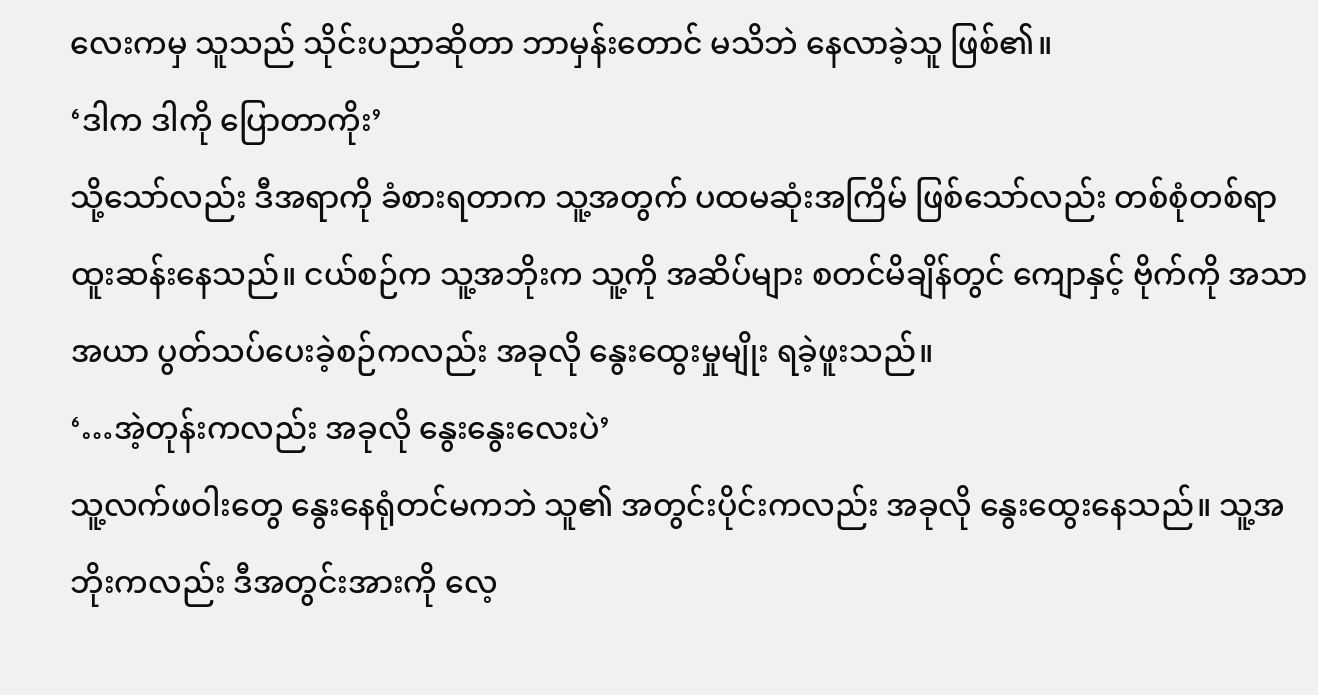လေးကမှ သူသည် သိုင်းပညာဆိုတာ ဘာမှန်းတောင် မသိဘဲ နေလာခဲ့သူ ဖြစ်၏။
‘ဒါက ဒါကို ပြောတာကိုး’
သို့သော်လည်း ဒီအရာကို ခံစားရတာက သူ့အတွက် ပထမဆုံးအကြိမ် ဖြစ်သော်လည်း တစ်စုံတစ်ရာ ထူးဆန်းနေသည်။ ငယ်စဉ်က သူ့အဘိုးက သူ့ကို အဆိပ်များ စတင်မိချိန်တွင် ကျောနှင့် ဗိုက်ကို အသာအယာ ပွတ်သပ်ပေးခဲ့စဉ်ကလည်း အခုလို နွေးထွေးမှုမျိုး ရခဲ့ဖူးသည်။
‘…အဲ့တုန်းကလည်း အခုလို နွေးနွေးလေးပဲ’
သူ့လက်ဖဝါးတွေ နွေးနေရုံတင်မကဘဲ သူ၏ အတွင်းပိုင်းကလည်း အခုလို နွေးထွေးနေသည်။ သူ့အဘိုးကလည်း ဒီအတွင်းအားကို လေ့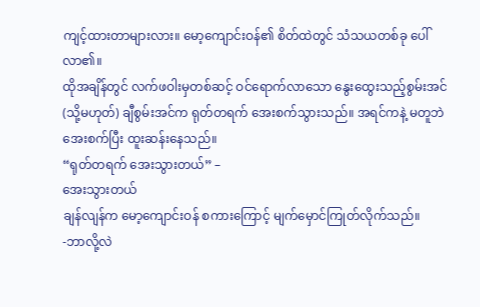ကျင့်ထားတာများလား။ မော့ကျောင်းဝန်၏ စိတ်ထဲတွင် သံသယတစ်ခု ပေါ်လာ၏။
ထိုအချိန်တွင် လက်ဖဝါးမှတစ်ဆင့် ဝင်ရောက်လာသော နွေးထွေးသည့်စွမ်းအင် (သို့မဟုတ်) ချီစွမ်းအင်က ရုတ်တရက် အေးစက်သွားသည်။ အရင်ကနဲ့ မတူဘဲ အေးစက်ပြီး ထူးဆန်းနေသည်။
“ရုတ်တရက် အေးသွားတယ်” –
အေးသွားတယ်
ချန်လျန်က မော့ကျောင်းဝန် စကားကြောင့် မျက်မှောင်ကြုတ်လိုက်သည်။
-ဘာလို့လဲ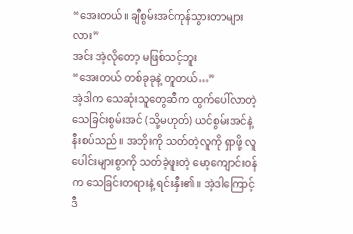“အေးတယ်။ ချီစွမ်းအင်ကုန်သွားတာများလား”
အင်း အဲ့လိုတော့ မဖြစ်သင့်ဘူး
“အေးတယ် တစ်ခုခုနဲ့ တူတယ်…”
အဲ့ဒါက သေဆုံးသူတွေဆီက ထွက်ပေါ်လာတဲ့ သေခြင်းစွမ်းအင် (သို့မဟုတ်) ယင်စွမ်းအင်နဲ့ နီးစပ်သည်။ အဘိုးကို သတ်တဲ့လူကို ရှာဖို့ လူပေါင်းများစွာကို သတ်ခဲ့ဖူးတဲ့ မော့ကျောင်းဝန်က သေခြင်းတရားနဲ့ ရင်းနှီး၏။ အဲ့ဒါကြောင့် ဒီ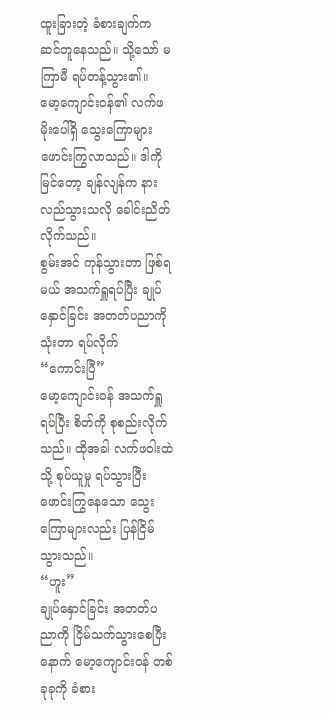ထူးခြားတဲ့ ခံစားချက်က ဆင်တူနေသည်။ သို့သော် မကြာမီ ရပ်တန့်သွား၏။
မော့ကျောင်းဝန်၏ လက်ဖမိုးပေါ်ရှိ သွေးကြောများ ဖောင်းကြွလာသည်။ ဒါကို မြင်တော့ ချန်လျန်က နားလည်သွားသလို ခေါင်းညိတ်လိုက်သည်။
စွမ်းအင် ကုန်သွားတာ ဖြစ်ရမယ် အသက်ရှူရပ်ပြီး ချုပ်နှောင်ခြင်း အတတ်ပညာကို သုံးတာ ရပ်လိုက်
“ကောင်းပြီ”
မော့ကျောင်းဝန် အသက်ရှူရပ်ပြီး စိတ်ကို စုစည်းလိုက်သည်။ ထိုအခါ လက်ဖဝါးထဲသို့ စုပ်ယူမှု ရပ်သွားပြီး ဖောင်းကြွနေသော သွေးကြောများလည်း ပြန်ငြိမ်သွားသည်။
“ဟူး”
ချုပ်နှောင်ခြင်း အတတ်ပညာကို ငြိမ်သက်သွားစေပြီးနောက် မော့ကျောင်းဝန် တစ်ခုခုကို ခံစား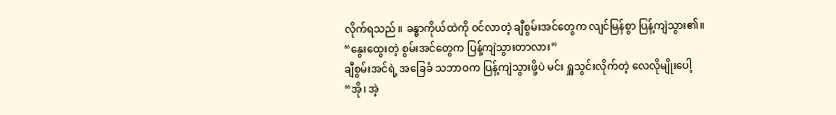လိုက်ရသည်။ ခန္ဓာကိုယ်ထဲကို ဝင်လာတဲ့ ချီစွမ်းအင်တွေက လျင်မြန်စွာ ပြန့်ကျဲသွား၏။
“နွေးထွေးတဲ့ စွမ်းအင်တွေက ပြန့်ကျဲသွားတာလား”
ချီစွမ်းအင်ရဲ့ အခြေခံ သဘာဝက ပြန့်ကျဲသွားဖို့ပဲ မင်း ရှူသွင်းလိုက်တဲ့ လေလိုမျိုးပေါ့
“အို၊ အဲ့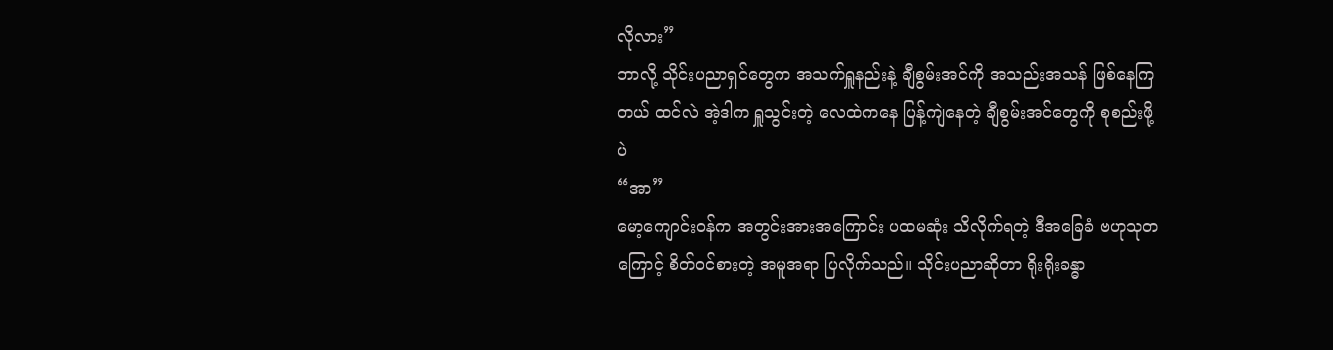လိုလား”
ဘာလို့ သိုင်းပညာရှင်တွေက အသက်ရှူနည်းနဲ့ ချီစွမ်းအင်ကို အသည်းအသန် ဖြစ်နေကြတယ် ထင်လဲ အဲ့ဒါက ရှူသွင်းတဲ့ လေထဲကနေ ပြန့်ကျဲနေတဲ့ ချီစွမ်းအင်တွေကို စုစည်းဖို့ပဲ
“အာ”
မော့ကျောင်းဝန်က အတွင်းအားအကြောင်း ပထမဆုံး သိလိုက်ရတဲ့ ဒီအခြေခံ ဗဟုသုတကြောင့် စိတ်ဝင်စားတဲ့ အမူအရာ ပြလိုက်သည်။ သိုင်းပညာဆိုတာ ရိုးရိုးခန္ဓာ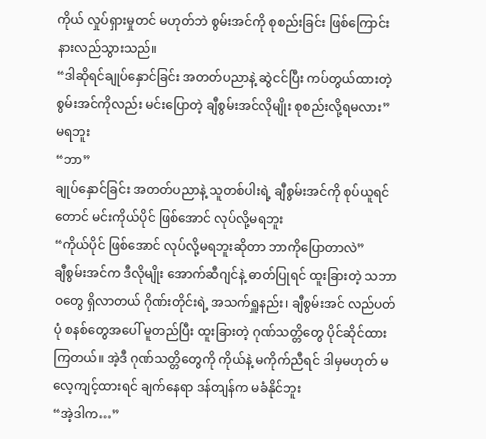ကိုယ် လှုပ်ရှားမှုတင် မဟုတ်ဘဲ စွမ်းအင်ကို စုစည်းခြင်း ဖြစ်ကြောင်း နားလည်သွားသည်။
“ဒါဆိုရင်ချုပ်နှောင်ခြင်း အတတ်ပညာနဲ့ ဆွဲငင်ပြီး ကပ်တွယ်ထားတဲ့ စွမ်းအင်ကိုလည်း မင်းပြောတဲ့ ချီစွမ်းအင်လိုမျိုး စုစည်းလို့ရမလား”
မရဘူး
“ဘာ”
ချုပ်နှောင်ခြင်း အတတ်ပညာနဲ့ သူတစ်ပါးရဲ့ ချီစွမ်းအင်ကို စုပ်ယူရင်တောင် မင်းကိုယ်ပိုင် ဖြစ်အောင် လုပ်လို့မရဘူး
“ကိုယ်ပိုင် ဖြစ်အောင် လုပ်လို့မရဘူးဆိုတာ ဘာကိုပြောတာလဲ”
ချီစွမ်းအင်က ဒီလိုမျိုး အောက်ဆီဂျင်နဲ့ ဓာတ်ပြုရင် ထူးခြားတဲ့ သဘာဝတွေ ရှိလာတယ် ဂိုဏ်းတိုင်းရဲ့ အသက်ရှူနည်း၊ ချီစွမ်းအင် လည်ပတ်ပုံ စနစ်တွေအပေါ် မူတည်ပြီး ထူးခြားတဲ့ ဂုဏ်သတ္တိတွေ ပိုင်ဆိုင်ထားကြတယ်။ အဲ့ဒီ ဂုဏ်သတ္တိတွေကို ကိုယ်နဲ့ မကိုက်ညီရင် ဒါမှမဟုတ် မလေ့ကျင့်ထားရင် ချက်နေရာ ဒန်တျန်က မခံနိုင်ဘူး
“အဲ့ဒါက…”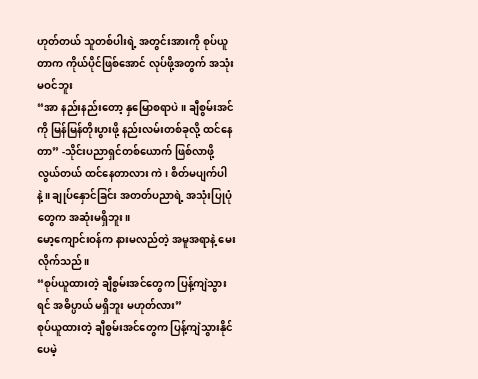ဟုတ်တယ် သူတစ်ပါးရဲ့ အတွင်းအားကို စုပ်ယူတာက ကိုယ်ပိုင်ဖြစ်အောင် လုပ်ဖို့အတွက် အသုံးမဝင်ဘူး
“အာ နည်းနည်းတော့ နှမြောစရာပဲ။ ချီစွမ်းအင်ကို မြန်မြန်တိုးပွားဖို့ နည်းလမ်းတစ်ခုလို့ ထင်နေတာ” -သိုင်းပညာရှင်တစ်ယောက် ဖြစ်လာဖို့ လွယ်တယ် ထင်နေတာလား ကဲ၊ စိတ်မပျက်ပါနဲ့။ ချုပ်နှောင်ခြင်း အတတ်ပညာရဲ့ အသုံးပြုပုံတွေက အဆုံးမရှိဘူး။
မော့ကျောင်းဝန်က နားမလည်တဲ့ အမူအရာနဲ့ မေးလိုက်သည်။
“စုပ်ယူထားတဲ့ ချီစွမ်းအင်တွေက ပြန့်ကျဲသွားရင် အဓိပ္ပာယ် မရှိဘူး မဟုတ်လား”
စုပ်ယူထားတဲ့ ချီစွမ်းအင်တွေက ပြန့်ကျဲသွားနိုင်ပေမဲ့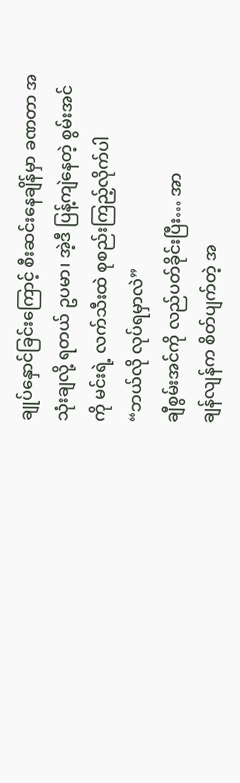ချုပ်နှောင်ခြင်းကြောင့် စီးဆင်းနေချိန်မှာ ခဏတာ အသုံးချလို့ ရတယ် ဥပမာ၊ အဲ့ဒီ ပြန့်ကျဲနေတဲ့ စွမ်းအင်ကို မင်းရဲ့ လက်သီးထဲ စုစည်းကြည့်လိုက်ပါ
“ဘယ်လို လုပ်ရမှာလဲ”
ချီစွမ်းအင်ကို လည်ပတ်ခိုင်းပြီး… အာ
ချန်လျန်က စိတ်ပျက်တဲ့ အ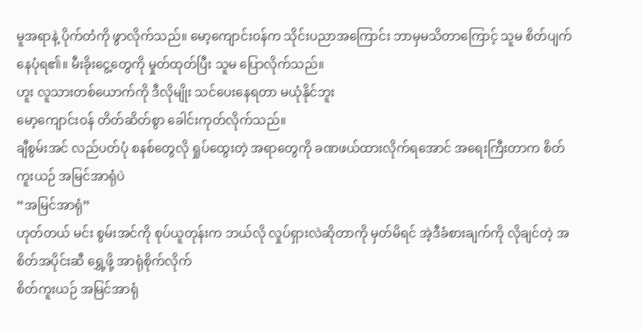မူအရာနဲ့ ပိုက်တံကို ဖွာလိုက်သည်။ မော့ကျောင်းဝန်က သိုင်းပညာအကြောင်း ဘာမှမသိတာကြောင့် သူမ စိတ်ပျက်နေပုံရ၏။ မီးခိုးငွေ့တွေကို မှုတ်ထုတ်ပြီး သူမ ပြောလိုက်သည်။
ဟူး လူသားတစ်ယောက်ကို ဒီလိုမျိုး သင်ပေးနေရတာ မယုံနိုင်ဘူး
မော့ကျောင်းဝန် တိတ်ဆိတ်စွာ ခေါင်းကုတ်လိုက်သည်။
ချီစွမ်းအင် လည်ပတ်ပုံ စနစ်တွေလို ရှုပ်ထွေးတဲ့ အရာတွေကို ခဏဖယ်ထားလိုက်ရအောင် အရေးကြီးတာက စိတ်ကူးယဉ် အမြင်အာရုံပဲ
“အမြင်အာရုံ”
ဟုတ်တယ် မင်း စွမ်းအင်ကို စုပ်ယူတုန်းက ဘယ်လို လှုပ်ရှားလဲဆိုတာကို မှတ်မိရင် အဲ့ဒီခံစားချက်ကို လိုချင်တဲ့ အစိတ်အပိုင်းဆီ ရွှေ့ဖို့ အာရုံစိုက်လိုက်
စိတ်ကူးယဉ် အမြင်အာရုံ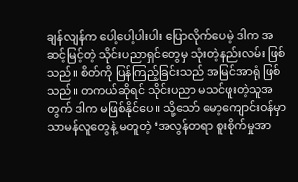ချန်လျန်က ပေါ့ပေါ့ပါးပါး ပြောလိုက်ပေမဲ့ ဒါက အဆင့်မြင့်တဲ့ သိုင်းပညာရှင်တွေမှ သုံးတဲ့နည်းလမ်း ဖြစ်သည်။ စိတ်ကို ပြန်ကြည့်ခြင်းသည် အမြင်အာရုံ ဖြစ်သည်။ တကယ်ဆိုရင် သိုင်းပညာ မသင်ဖူးတဲ့သူအတွက် ဒါက မဖြစ်နိုင်ပေ။ သို့သော် မော့ကျောင်းဝန်မှာ သာမန်လူတွေနဲ့ မတူတဲ့ ‘အလွန်တရာ စူးစိုက်မှုအာ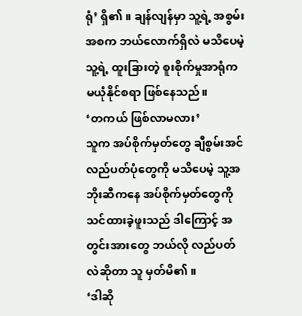ရုံ’ ရှိ၏။ ချန်လျန်မှာ သူ့ရဲ့ အစွမ်းအစက ဘယ်လောက်ရှိလဲ မသိပေမဲ့ သူ့ရဲ့ ထူးခြားတဲ့ စူးစိုက်မှုအာရုံက မယုံနိုင်စရာ ဖြစ်နေသည်။
‘တကယ် ဖြစ်လာမလား’
သူက အပ်စိုက်မှတ်တွေ ချီစွမ်းအင် လည်ပတ်ပုံတွေကို မသိပေမဲ့ သူ့အဘိုးဆီကနေ အပ်စိုက်မှတ်တွေကို သင်ထားခဲ့ဖူးသည် ဒါကြောင့် အတွင်းအားတွေ ဘယ်လို လည်ပတ်လဲဆိုတာ သူ မှတ်မိ၏။
‘ဒါဆို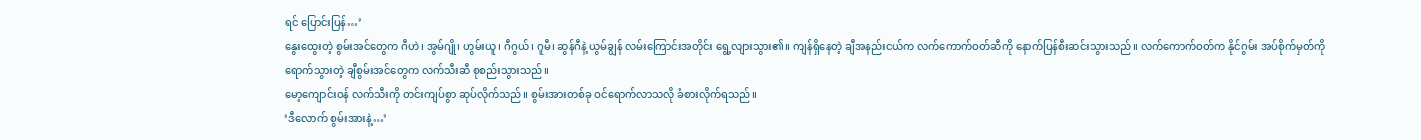ရင် ပြောင်းပြန်…’
နွေးထွေးတဲ့ စွမ်းအင်တွေက ဂီဟဲ၊ အွမ်ဂျို၊ ဟွမ်းယူ၊ ဂီဂွယ်၊ ဂူမီ၊ ဆွန်ဂီနဲ့ ယွမ်ချွန် လမ်းကြောင်းအတိုင်း ရွေ့လျားသွား၏။ ကျန်ရှိနေတဲ့ ချီအနည်းငယ်က လက်ကောက်ဝတ်ဆီကို နောက်ပြန်စီးဆင်းသွားသည်။ လက်ကောက်ဝတ်က နိုင်ဂွမ်း အပ်စိုက်မှတ်ကို ရောက်သွားတဲ့ ချီစွမ်းအင်တွေက လက်သီးဆီ စုစည်းသွားသည်။
မော့ကျောင်းဝန် လက်သီးကို တင်းကျပ်စွာ ဆုပ်လိုက်သည်။ စွမ်းအားတစ်ခု ဝင်ရောက်လာသလို ခံစားလိုက်ရသည်။
‘ဒီလောက် စွမ်းအားနဲ့…’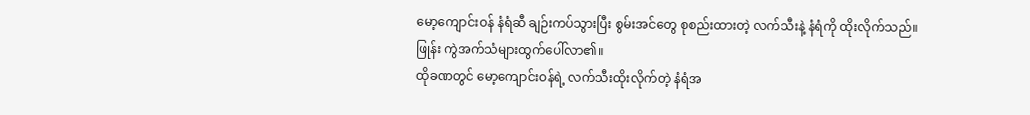မော့ကျောင်းဝန် နံရံဆီ ချဉ်းကပ်သွားပြီး စွမ်းအင်တွေ စုစည်းထားတဲ့ လက်သီးနဲ့ နံရံကို ထိုးလိုက်သည်။
ဖြုန်း ကွဲအက်သံများထွက်ပေါ်လာ၏။
ထိုခဏတွင် မော့ကျောင်းဝန်ရဲ့ လက်သီးထိုးလိုက်တဲ့ နံရံအ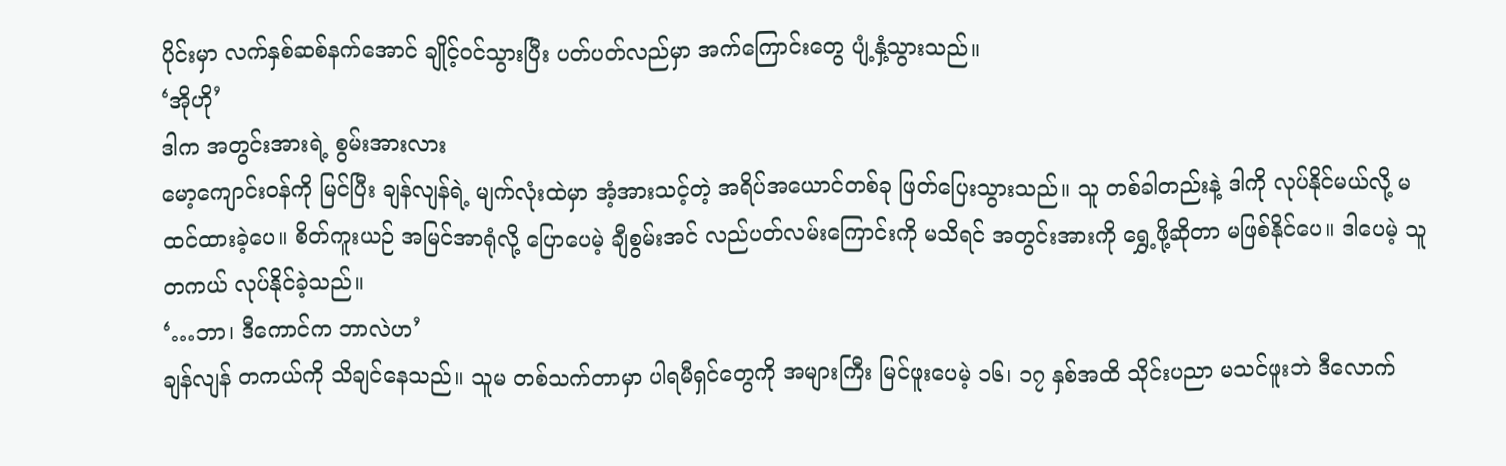ပိုင်းမှာ လက်နှစ်ဆစ်နက်အောင် ချိုင့်ဝင်သွားပြီး ပတ်ပတ်လည်မှာ အက်ကြောင်းတွေ ပျံ့နှံ့သွားသည်။
‘အိုဟို’
ဒါက အတွင်းအားရဲ့ စွမ်းအားလား
မော့ကျောင်းဝန်ကို မြင်ပြီး ချန်လျန်ရဲ့ မျက်လုံးထဲမှာ အံ့အားသင့်တဲ့ အရိပ်အယောင်တစ်ခု ဖြတ်ပြေးသွားသည်။ သူ တစ်ခါတည်းနဲ့ ဒါကို လုပ်နိုင်မယ်လို့ မထင်ထားခဲ့ပေ။ စိတ်ကူးယဉ် အမြင်အာရုံလို့ ပြောပေမဲ့ ချီစွမ်းအင် လည်ပတ်လမ်းကြောင်းကို မသိရင် အတွင်းအားကို ရွှေ့ဖို့ဆိုတာ မဖြစ်နိုင်ပေ။ ဒါပေမဲ့ သူ တကယ် လုပ်နိုင်ခဲ့သည်။
‘…ဘာ၊ ဒီကောင်က ဘာလဲဟ’
ချန်လျန် တကယ်ကို သိချင်နေသည်။ သူမ တစ်သက်တာမှာ ပါရမီရှင်တွေကို အများကြီး မြင်ဖူးပေမဲ့ ၁၆၊ ၁၇ နှစ်အထိ သိုင်းပညာ မသင်ဖူးဘဲ ဒီလောက်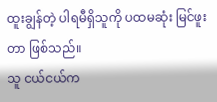ထူးချွန်တဲ့ ပါရမီရှိသူကို ပထမဆုံး မြင်ဖူးတာ ဖြစ်သည်။
သူ ငယ်ငယ်က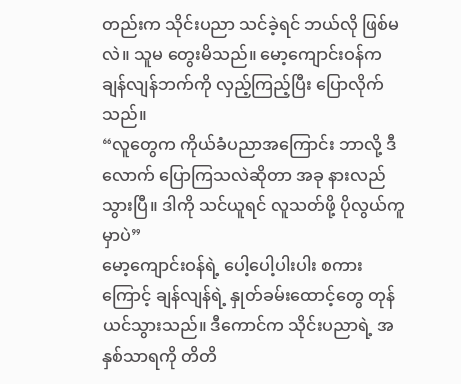တည်းက သိုင်းပညာ သင်ခဲ့ရင် ဘယ်လို ဖြစ်မလဲ။ သူမ တွေးမိသည်။ မော့ကျောင်းဝန်က ချန်လျန်ဘက်ကို လှည့်ကြည့်ပြီး ပြောလိုက်သည်။
“လူတွေက ကိုယ်ခံပညာအကြောင်း ဘာလို့ ဒီလောက် ပြောကြသလဲဆိုတာ အခု နားလည်သွားပြီ။ ဒါကို သင်ယူရင် လူသတ်ဖို့ ပိုလွယ်ကူမှာပဲ”
မော့ကျောင်းဝန်ရဲ့ ပေါ့ပေါ့ပါးပါး စကားကြောင့် ချန်လျန်ရဲ့ နှုတ်ခမ်းထောင့်တွေ တုန်ယင်သွားသည်။ ဒီကောင်က သိုင်းပညာရဲ့ အနှစ်သာရကို တိတိ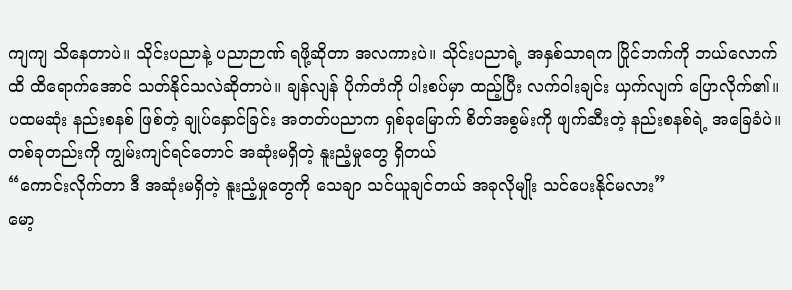ကျကျ သိနေတာပဲ။ သိုင်းပညာနဲ့ ပညာဉာဏ် ရဖို့ဆိုတာ အလကားပဲ။ သိုင်းပညာရဲ့ အနှစ်သာရက ပြိုင်ဘက်ကို ဘယ်လောက်ထိ ထိရောက်အောင် သတ်နိုင်သလဲဆိုတာပဲ။ ချန်လျန် ပိုက်တံကို ပါးစပ်မှာ ထည့်ပြီး လက်ဝါးချင်း ယှက်လျက် ပြောလိုက်၏။
ပထမဆုံး နည်းစနစ် ဖြစ်တဲ့ ချုပ်နှောင်ခြင်း အတတ်ပညာက ရှစ်ခုမြောက် စိတ်အစွမ်းကို ဖျက်ဆီးတဲ့ နည်းစနစ်ရဲ့ အခြေခံပဲ။ တစ်ခုတည်းကို ကျွမ်းကျင်ရင်တောင် အဆုံးမရှိတဲ့ နူးညံ့မှုတွေ ရှိတယ်
“ကောင်းလိုက်တာ ဒီ အဆုံးမရှိတဲ့ နူးညံ့မှုတွေကို သေချာ သင်ယူချင်တယ် အခုလိုမျိုး သင်ပေးနိုင်မလား”
မော့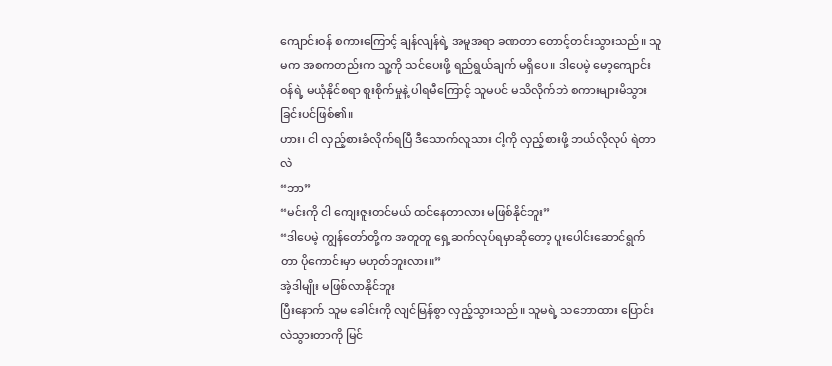ကျောင်းဝန် စကားကြောင့် ချန်လျန်ရဲ့ အမူအရာ ခဏတာ တောင့်တင်းသွားသည်။ သူမက အစကတည်းက သူ့ကို သင်ပေးဖို့ ရည်ရွယ်ချက် မရှိပေ။ ဒါပေမဲ့ မော့ကျောင်းဝန်ရဲ့ မယုံနိုင်စရာ စူးစိုက်မှုနဲ့ ပါရမီကြောင့် သူမပင် မသိလိုက်ဘဲ စကားများမိသွားခြင်းပင်ဖြစ်၏။
ဟား၊ ငါ လှည့်စားခံလိုက်ရပြီ ဒီသောက်လူသား ငါ့ကို လှည့်စားဖို့ ဘယ်လိုလုပ် ရဲတာလဲ
“ဘာ”
“မင်းကို ငါ ကျေးဇူးတင်မယ် ထင်နေတာလား မဖြစ်နိုင်ဘူး”
“ဒါပေမဲ့ ကျွန်တော်တို့က အတူတူ ရှေ့ဆက်လုပ်ရမှာဆိုတော့ ပူးပေါင်းဆောင်ရွက်တာ ပိုကောင်းမှာ မဟုတ်ဘူးလား။”
အဲ့ဒါမျိုး မဖြစ်လာနိုင်ဘူး
ပြီးနောက် သူမ ခေါင်းကို လျင်မြန်စွာ လှည့်သွားသည်။ သူမရဲ့ သဘောထား ပြောင်းလဲသွားတာကို မြင်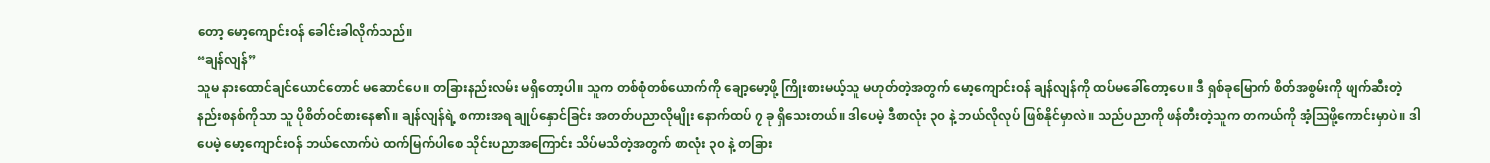တော့ မော့ကျောင်းဝန် ခေါင်းခါလိုက်သည်။
“ချန်လျန်”
သူမ နားထောင်ချင်ယောင်တောင် မဆောင်ပေ။ တခြားနည်းလမ်း မရှိတော့ပါ။ သူက တစ်စုံတစ်ယောက်ကို ချော့မော့ဖို့ ကြိုးစားမယ့်သူ မဟုတ်တဲ့အတွက် မော့ကျောင်းဝန် ချန်လျန်ကို ထပ်မခေါ်တော့ပေ။ ဒီ ရှစ်ခုမြောက် စိတ်အစွမ်းကို ဖျက်ဆီးတဲ့ နည်းစနစ်ကိုသာ သူ ပိုစိတ်ဝင်စားနေ၏။ ချန်လျန်ရဲ့ စကားအရ ချုပ်နှောင်ခြင်း အတတ်ပညာလိုမျိုး နောက်ထပ် ၇ ခု ရှိသေးတယ်။ ဒါပေမဲ့ ဒီစာလုံး ၃၀ နဲ့ ဘယ်လိုလုပ် ဖြစ်နိုင်မှာလဲ။ သည်ပညာကို ဖန်တီးတဲ့သူက တကယ်ကို အံ့သြဖို့ကောင်းမှာပဲ။ ဒါပေမဲ့ မော့ကျောင်းဝန် ဘယ်လောက်ပဲ ထက်မြက်ပါစေ သိုင်းပညာအကြောင်း သိပ်မသိတဲ့အတွက် စာလုံး ၃၀ နဲ့ တခြား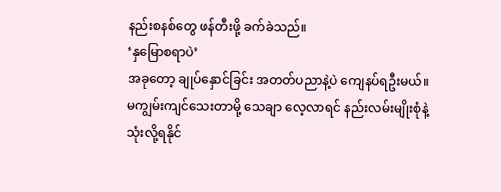နည်းစနစ်တွေ ဖန်တီးဖို့ ခက်ခဲသည်။
‘နှမြောစရာပဲ’
အခုတော့ ချုပ်နှောင်ခြင်း အတတ်ပညာနဲ့ပဲ ကျေနပ်ရဦးမယ်။ မကျွမ်းကျင်သေးတာမို့ သေချာ လေ့လာရင် နည်းလမ်းမျိုးစုံနဲ့ သုံးလို့ရနိုင်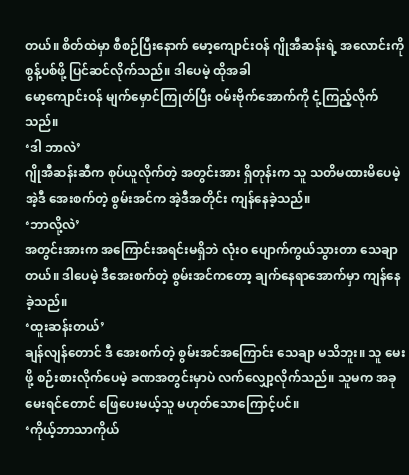တယ်။ စိတ်ထဲမှာ စီစဉ်ပြီးနောက် မော့ကျောင်းဝန် ဂျိုအီဆန်းရဲ့ အလောင်းကို စွန့်ပစ်ဖို့ ပြင်ဆင်လိုက်သည်။ ဒါပေမဲ့ ထိုအခါ
မော့ကျောင်းဝန် မျက်မှောင်ကြုတ်ပြီး ဝမ်းဗိုက်အောက်ကို ငုံ့ကြည့်လိုက်သည်။
‘ဒါ ဘာလဲ’
ဂျိုအီဆန်းဆီက စုပ်ယူလိုက်တဲ့ အတွင်းအား ရှိတုန်းက သူ သတိမထားမိပေမဲ့ အဲ့ဒီ အေးစက်တဲ့ စွမ်းအင်က အဲ့ဒီအတိုင်း ကျန်နေခဲ့သည်။
‘ဘာလို့လဲ’
အတွင်းအားက အကြောင်းအရင်းမရှိဘဲ လုံးဝ ပျောက်ကွယ်သွားတာ သေချာတယ်။ ဒါပေမဲ့ ဒီအေးစက်တဲ့ စွမ်းအင်ကတော့ ချက်နေရာအောက်မှာ ကျန်နေခဲ့သည်။
‘ထူးဆန်းတယ်’
ချန်လျန်တောင် ဒီ အေးစက်တဲ့ စွမ်းအင်အကြောင်း သေချာ မသိဘူး။ သူ မေးဖို့ စဉ်းစားလိုက်ပေမဲ့ ခဏအတွင်းမှာပဲ လက်လျှော့လိုက်သည်။ သူမက အခုမေးရင်တောင် ဖြေပေးမယ့်သူ မဟုတ်သောကြောင့်ပင်။
‘ကိုယ့်ဘာသာကိုယ်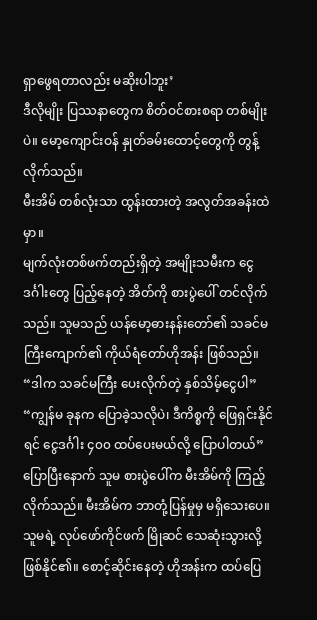ရှာဖွေရတာလည်း မဆိုးပါဘူး’
ဒီလိုမျိုး ပြဿနာတွေက စိတ်ဝင်စားစရာ တစ်မျိုးပဲ။ မော့ကျောင်းဝန် နှုတ်ခမ်းထောင့်တွေကို တွန့်လိုက်သည်။
မီးအိမ် တစ်လုံးသာ ထွန်းထားတဲ့ အလွတ်အခန်းထဲမှာ။
မျက်လုံးတစ်ဖက်တည်းရှိတဲ့ အမျိုးသမီးက ငွေဒင်္ဂါးတွေ ပြည့်နေတဲ့ အိတ်ကို စားပွဲပေါ် တင်လိုက်သည်။ သူမသည် ယန်မော့ဓားနန်းတော်၏ သခင်မကြီးကျောက်၏ ကိုယ်ရံတော်ဟိုအန်း ဖြစ်သည်။
“ဒါက သခင်မကြီး ပေးလိုက်တဲ့ နှစ်သိမ့်ငွေပါ”
“ကျွန်မ ခုနက ပြောခဲ့သလိုပဲ၊ ဒီကိစ္စကို ဖြေရှင်းနိုင်ရင် ငွေဒင်္ဂါး ၄၀၀ ထပ်ပေးမယ်လို့ ပြောပါတယ်”
ပြောပြီးနောက် သူမ စားပွဲပေါ်က မီးအိမ်ကို ကြည့်လိုက်သည်။ မီးအိမ်က ဘာတုံ့ပြန်မှုမှ မရှိသေးပေ။ သူမရဲ့ လုပ်ဖော်ကိုင်ဖက် မြိုဆင် သေဆုံးသွားလို့ ဖြစ်နိုင်၏။ စောင့်ဆိုင်းနေတဲ့ ဟိုအန်းက ထပ်ပြေ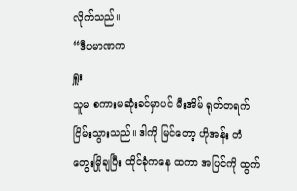လိုက်သည်။
“ဒီပမာဏက
ရှူး
သူမ စကားမဆုံးခင်မှာပင် မီးအိမ် ရုတ်တရက် ငြိမ်းသွားသည်။ ဒါကို မြင်တော့ ဟိုအန်း တံတွေးမြိုချပြီး ထိုင်ခုံကနေ ထကာ အပြင်ကို ထွက်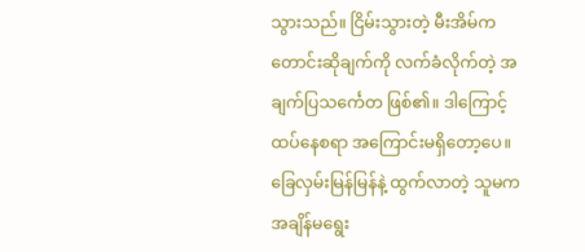သွားသည်။ ငြိမ်းသွားတဲ့ မီးအိမ်က တောင်းဆိုချက်ကို လက်ခံလိုက်တဲ့ အချက်ပြသင်္ကေတ ဖြစ်၏။ ဒါကြောင့် ထပ်နေစရာ အကြောင်းမရှိတော့ပေ။
ခြေလှမ်းမြန်မြန်နဲ့ ထွက်လာတဲ့ သူမက အချိန်မရွေး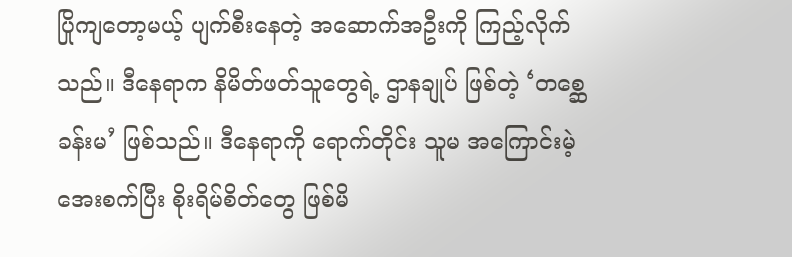ပြိုကျတော့မယ့် ပျက်စီးနေတဲ့ အဆောက်အဦးကို ကြည့်လိုက်သည်။ ဒီနေရာက နိမိတ်ဖတ်သူတွေရဲ့ ဌာနချုပ် ဖြစ်တဲ့ ‘တစ္ဆေခန်းမ’ ဖြစ်သည်။ ဒီနေရာကို ရောက်တိုင်း သူမ အကြောင်းမဲ့ အေးစက်ပြီး စိုးရိမ်စိတ်တွေ ဖြစ်မိ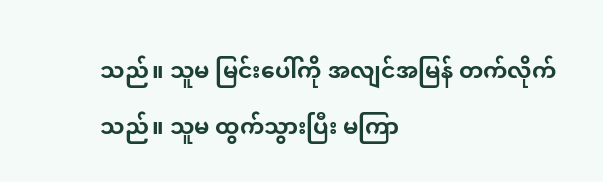သည်။ သူမ မြင်းပေါ်ကို အလျင်အမြန် တက်လိုက်သည်။ သူမ ထွက်သွားပြီး မကြာ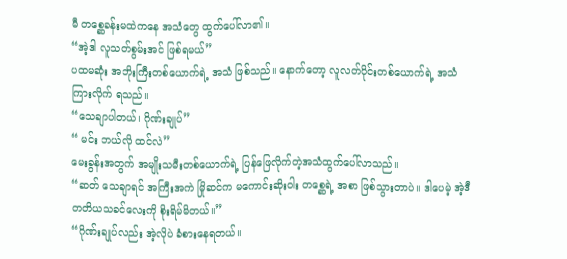မီ တစ္ဆေခန်းမထဲကနေ အသံတွေ ထွက်ပေါ်လာ၏။
“အဲ့ဒါ လူသတ်စွမ်းအင် ဖြစ်ရမယ်”
ပထမဆုံး အဘိုးကြီးတစ်ယောက်ရဲ့ အသံ ဖြစ်သည်။ နောက်တော့ လူလတ်ပိုင်းတစ်ယောက်ရဲ့ အသံ ကြားလိုက် ရသည်။
“သေချာပါတယ်၊ ဂိုဏ်းချုပ်”
“ မင်း ဘယ်လို ထင်လဲ”
မေးခွန်းအတွက် အမျိုးသမီးတစ်ယောက်ရဲ့ ပြန်ဖြေလိုက်တဲ့အသံထွက်ပေါ်လာသည်။
“ဆတ် သေချာရင် အကြီးအကဲ မြိုဆင်က မကောင်းဆိုးဝါး တစ္ဆေရဲ့ အစာ ဖြစ်သွားတာပဲ။ ဒါပေမဲ့ အဲ့ဒီ တတိယသခင်လေးကို စိုးရိမ်မိတယ်။”
“ဂိုဏ်းချုပ်လည်း အဲ့လိုပဲ ခံစားနေရတယ်။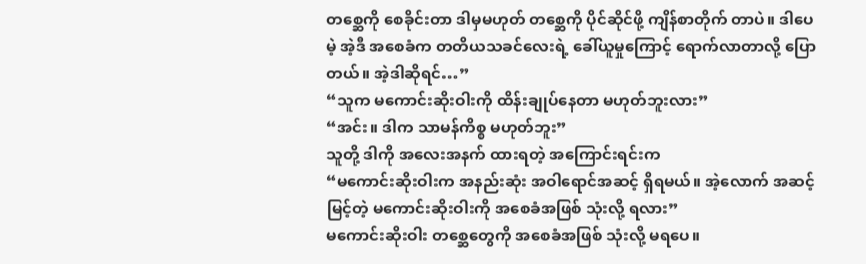တစ္ဆေကို စေခိုင်းတာ ဒါမှမဟုတ် တစ္ဆေကို ပိုင်ဆိုင်ဖို့ ကျိန်စာတိုက် တာပဲ။ ဒါပေမဲ့ အဲ့ဒီ အစေခံက တတိယသခင်လေးရဲ့ ခေါ်ယူမှုကြောင့် ရောက်လာတာလို့ ပြောတယ်။ အဲ့ဒါဆိုရင်…”
“သူက မကောင်းဆိုးဝါးကို ထိန်းချုပ်နေတာ မဟုတ်ဘူးလား”
“အင်း။ ဒါက သာမန်ကိစ္စ မဟုတ်ဘူး”
သူတို့ ဒါကို အလေးအနက် ထားရတဲ့ အကြောင်းရင်းက
“မကောင်းဆိုးဝါးက အနည်းဆုံး အဝါရောင်အဆင့် ရှိရမယ်။ အဲ့လောက် အဆင့်မြင့်တဲ့ မကောင်းဆိုးဝါးကို အစေခံအဖြစ် သုံးလို့ ရလား”
မကောင်းဆိုးဝါး တစ္ဆေတွေကို အစေခံအဖြစ် သုံးလို့ မရပေ။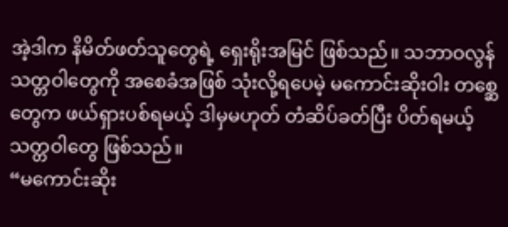အဲ့ဒါက နိမိတ်ဖတ်သူတွေရဲ့ ရှေးရိုးအမြင် ဖြစ်သည်။ သဘာဝလွန် သတ္တဝါတွေကို အစေခံအဖြစ် သုံးလို့ရပေမဲ့ မကောင်းဆိုးဝါး တစ္ဆေတွေက ဖယ်ရှားပစ်ရမယ့် ဒါမှမဟုတ် တံဆိပ်ခတ်ပြီး ပိတ်ရမယ့် သတ္တဝါတွေ ဖြစ်သည်။
“မကောင်းဆိုး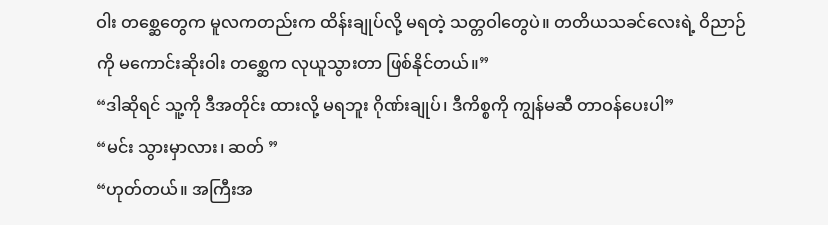ဝါး တစ္ဆေတွေက မူလကတည်းက ထိန်းချုပ်လို့ မရတဲ့ သတ္တဝါတွေပဲ။ တတိယသခင်လေးရဲ့ ဝိညာဉ်ကို မကောင်းဆိုးဝါး တစ္ဆေက လုယူသွားတာ ဖြစ်နိုင်တယ်။”
“ဒါဆိုရင် သူ့ကို ဒီအတိုင်း ထားလို့ မရဘူး ဂိုဏ်းချုပ်၊ ဒီကိစ္စကို ကျွန်မဆီ တာဝန်ပေးပါ”
“မင်း သွားမှာလား၊ ဆတ် ”
“ဟုတ်တယ်။ အကြီးအ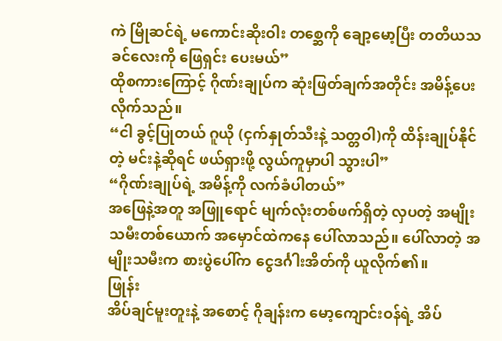ကဲ မြိုဆင်ရဲ့ မကောင်းဆိုးဝါး တစ္ဆေကို ချော့မော့ပြီး တတိယသခင်လေးကို ဖြေရှင်း ပေးမယ်”
ထိုစကားကြောင့် ဂိုဏ်းချုပ်က ဆုံးဖြတ်ချက်အတိုင်း အမိန့်ပေးလိုက်သည်။
“ငါ ခွင့်ပြုတယ် ဂူယို (ငှက်နှုတ်သီးနဲ့ သတ္တဝါ)ကို ထိန်းချုပ်နိုင်တဲ့ မင်းနဲ့ဆိုရင် ဖယ်ရှားဖို့ လွယ်ကူမှာပါ သွားပါ”
“ဂိုဏ်းချုပ်ရဲ့ အမိန့်ကို လက်ခံပါတယ်”
အဖြေနဲ့အတူ အဖြူရောင် မျက်လုံးတစ်ဖက်ရှိတဲ့ လှပတဲ့ အမျိုးသမီးတစ်ယောက် အမှောင်ထဲကနေ ပေါ်လာသည်။ ပေါ်လာတဲ့ အမျိုးသမီးက စားပွဲပေါ်က ငွေဒင်္ဂါးအိတ်ကို ယူလိုက်၏။
ဖြုန်း
အိပ်ချင်မူးတူးနဲ့ အစောင့် ဂိုချန်းက မော့ကျောင်းဝန်ရဲ့ အိပ်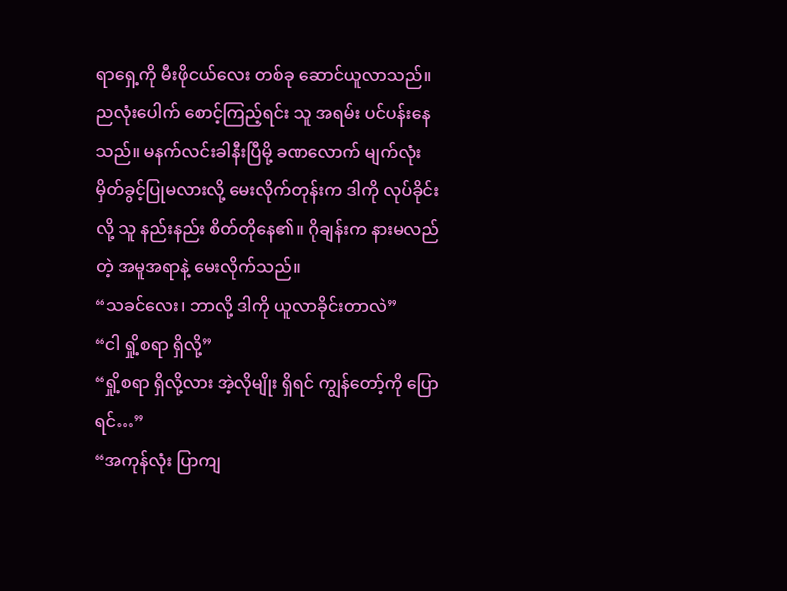ရာရှေ့ကို မီးဖိုငယ်လေး တစ်ခု ဆောင်ယူလာသည်။ ညလုံးပေါက် စောင့်ကြည့်ရင်း သူ အရမ်း ပင်ပန်းနေသည်။ မနက်လင်းခါနီးပြီမို့ ခဏလောက် မျက်လုံးမှိတ်ခွင့်ပြုမလားလို့ မေးလိုက်တုန်းက ဒါကို လုပ်ခိုင်းလို့ သူ နည်းနည်း စိတ်တိုနေ၏။ ဂိုချန်းက နားမလည်တဲ့ အမူအရာနဲ့ မေးလိုက်သည်။
“သခင်လေး၊ ဘာလို့ ဒါကို ယူလာခိုင်းတာလဲ”
“ငါ ရှို့စရာ ရှိလို့”
“ရှို့စရာ ရှိလို့လား အဲ့လိုမျိုး ရှိရင် ကျွန်တော့်ကို ပြောရင်…”
“အကုန်လုံး ပြာကျ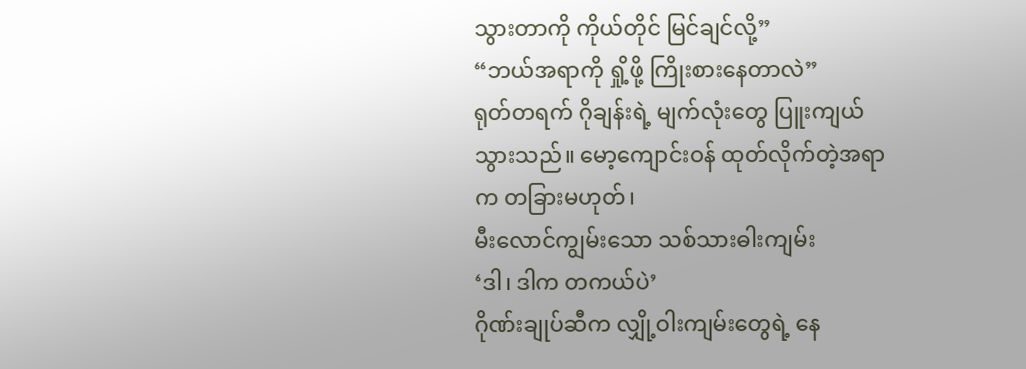သွားတာကို ကိုယ်တိုင် မြင်ချင်လို့”
“ဘယ်အရာကို ရှို့ဖို့ ကြိုးစားနေတာလဲ”
ရုတ်တရက် ဂိုချန်းရဲ့ မျက်လုံးတွေ ပြူးကျယ်သွားသည်။ မော့ကျောင်းဝန် ထုတ်လိုက်တဲ့အရာက တခြားမဟုတ်၊
မီးလောင်ကျွမ်းသော သစ်သားဓါးကျမ်း
‘ဒါ၊ ဒါက တကယ်ပဲ’
ဂိုဏ်းချုပ်ဆီက လျှို့ဝါးကျမ်းတွေရဲ့ နေ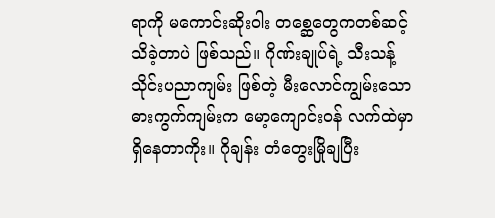ရာကို မကောင်းဆိုးဝါး တစ္ဆေတွေကတစ်ဆင့် သိခဲ့တာပဲ ဖြစ်သည်။ ဂိုဏ်းချုပ်ရဲ့ သီးသန့် သိုင်းပညာကျမ်း ဖြစ်တဲ့ မီးလောင်ကျွမ်းသော ဓားကွက်ကျမ်းက မော့ကျောင်းဝန် လက်ထဲမှာ ရှိနေတာကိုး။ ဂိုချန်း တံတွေးမြိုချပြီး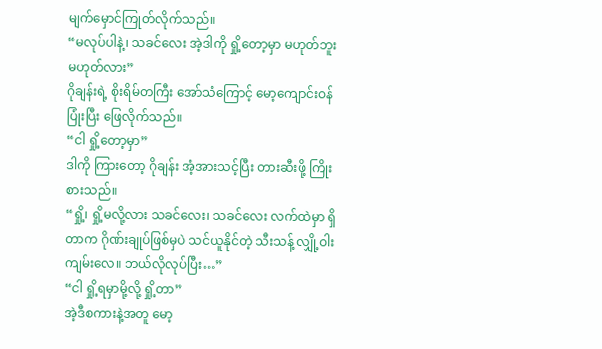မျက်မှောင်ကြုတ်လိုက်သည်။
“မလုပ်ပါနဲ့၊ သခင်လေး အဲ့ဒါကို ရှို့တော့မှာ မဟုတ်ဘူး မဟုတ်လား”
ဂိုချန်းရဲ့ စိုးရိမ်တကြီး အော်သံကြောင့် မော့ကျောင်းဝန် ပြုံးပြီး ဖြေလိုက်သည်။
“ငါ ရှို့တော့မှာ”
ဒါကို ကြားတော့ ဂိုချန်း အံ့အားသင့်ပြီး တားဆီးဖို့ ကြိုးစားသည်။
“ရှို့၊ ရှို့မလို့လား သခင်လေး၊ သခင်လေး လက်ထဲမှာ ရှိတာက ဂိုဏ်းချုပ်ဖြစ်မှပဲ သင်ယူနိုင်တဲ့ သီးသန့် လျှို့ဝါးကျမ်းလေ။ ဘယ်လိုလုပ်ပြီး…”
“ငါ ရှို့ရမှာမို့လို့ ရှို့တာ”
အဲ့ဒီစကားနဲ့အတူ မော့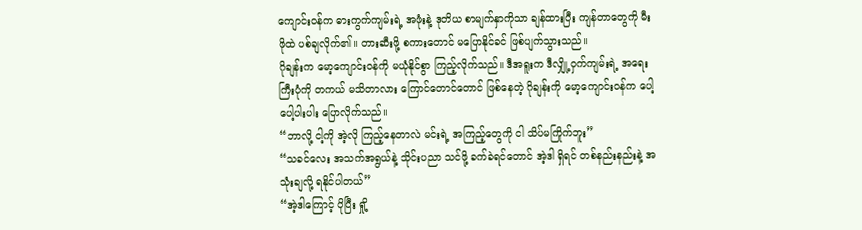ကျောင်းဝန်က ဓားကွက်ကျမ်းရဲ့ အဖုံးနဲ့ ဒုတိယ စာမျက်နှာကိုသာ ချန်ထားပြီး ကျန်တာတွေကို မီးဖိုထဲ ပစ်ချလိုက်၏။ တားဆီးဖို့ စကားတောင် မပြောနိုင်ခင် ဖြစ်ပျက်သွားသည်။
ဂိုချန်းက မော့ကျောင်းဝန်ကို မယုံနိုင်စွာ ကြည့်လိုက်သည်။ ဒီအရူးက ဒီလျှို့ဝှက်ကျမ်းရဲ့ အရေးကြီးပုံကို တကယ် မသိတာလား ကြောင်တောင်တောင် ဖြစ်နေတဲ့ ဂိုချန်းကို မော့ကျောင်းဝန်က ပေါ့ပေါ့ပါးပါး ပြောလိုက်သည်။
“ဘာလို့ ငါ့ကို အဲ့လို ကြည့်နေတာလဲ မင်းရဲ့ အကြည့်တွေကို ငါ သိပ်မကြိုက်ဘူး”
“သခင်လေး အသက်အရွယ်နဲ့ သိုင်းပညာ သင်ဖို့ ခက်ခဲရင်တောင် အဲ့ဒါ ရှိရင် တစ်နည်းနည်းနဲ့ အသုံးချလို့ ရနိုင်ပါတယ်”
“အဲ့ဒါကြောင့် ပိုပြီး ရှို့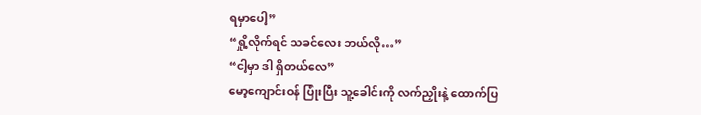ရမှာပေါ့”
“ရှို့လိုက်ရင် သခင်လေး ဘယ်လို…”
“ငါ့မှာ ဒါ ရှိတယ်လေ”
မော့ကျောင်းဝန် ပြုံးပြီး သူ့ခေါင်းကို လက်ညှိုးနဲ့ ထောက်ပြ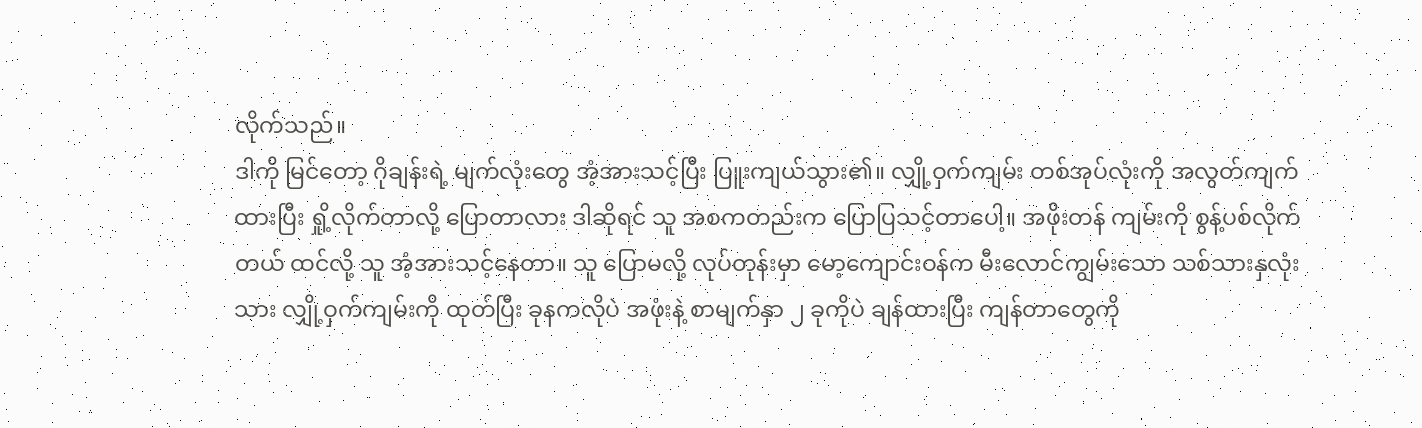လိုက်သည်။
ဒါကို မြင်တော့ ဂိုချန်းရဲ့ မျက်လုံးတွေ အံ့အားသင့်ပြီး ပြူးကျယ်သွား၏။ လျှို့ဝှက်ကျမ်း တစ်အုပ်လုံးကို အလွတ်ကျက်ထားပြီး ရှို့လိုက်တာလို့ ပြောတာလား ဒါဆိုရင် သူ အစကတည်းက ပြောပြသင့်တာပေါ့။ အဖိုးတန် ကျမ်းကို စွန့်ပစ်လိုက်တယ် ထင်လို့ သူ အံ့အားသင့်နေတာ။ သူ ပြောမလို့ လုပ်တုန်းမှာ မော့ကျောင်းဝန်က မီးလောင်ကျွမ်းသော သစ်သားနှလုံးသား လျှို့ဝှက်ကျမ်းကို ထုတ်ပြီး ခုနကလိုပဲ အဖုံးနဲ့ စာမျက်နှာ ၂ ခုကိုပဲ ချန်ထားပြီး ကျန်တာတွေကို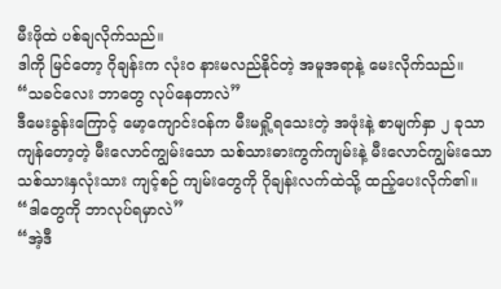မီးဖိုထဲ ပစ်ချလိုက်သည်။
ဒါကို မြင်တော့ ဂိုချန်းက လုံးဝ နားမလည်နိုင်တဲ့ အမူအရာနဲ့ မေးလိုက်သည်။
“သခင်လေး ဘာတွေ လုပ်နေတာလဲ”
ဒီမေးခွန်းကြောင့် မော့ကျောင်းဝန်က မီးမရှို့ရသေးတဲ့ အဖုံးနဲ့ စာမျက်နှာ ၂ ခုသာ ကျန်တော့တဲ့ မီးလောင်ကျွမ်းသော သစ်သားဓားကွက်ကျမ်းနဲ့ မီးလောင်ကျွမ်းသော သစ်သားနှလုံးသား ကျင့်စဉ် ကျမ်းတွေကို ဂိုချန်းလက်ထဲသို့ ထည့်ပေးလိုက်၏။
“ဒါတွေကို ဘာလုပ်ရမှာလဲ”
“အဲ့ဒီ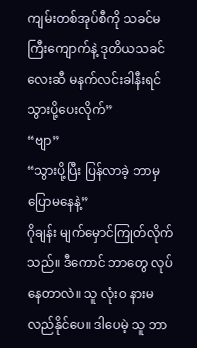ကျမ်းတစ်အုပ်စီကို သခင်မကြီးကျောက်နဲ့ ဒုတိယသခင်လေးဆီ မနက်လင်းခါနီးရင် သွားပို့ပေးလိုက်”
“ဗျာ”
“သွားပို့ပြီး ပြန်လာခဲ့ ဘာမှ ပြောမနေနဲ့”
ဂိုချန်း မျက်မှောင်ကြုတ်လိုက်သည်။ ဒီကောင် ဘာတွေ လုပ်နေတာလဲ။ သူ လုံးဝ နားမလည်နိုင်ပေ။ ဒါပေမဲ့ သူ ဘာ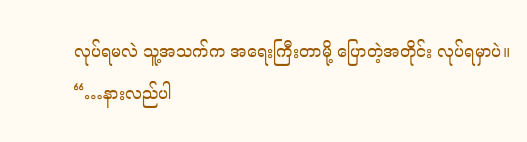လုပ်ရမလဲ သူ့အသက်က အရေးကြီးတာမို့ ပြောတဲ့အတိုင်း လုပ်ရမှာပဲ။
“…နားလည်ပါ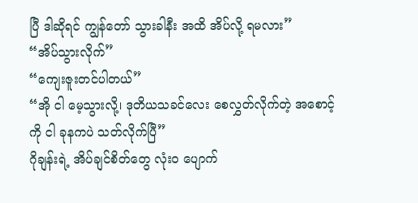ပြီ ဒါဆိုရင် ကျွန်တော် သွားခါနီး အထိ အိပ်လို့ ရမလား”
“အိပ်သွားလိုက်”
“ကျေးဇူးတင်ပါတယ်”
“အို ငါ မေ့သွားလို့၊ ဒုတိယသခင်လေး စေလွှတ်လိုက်တဲ့ အစောင့်ကို ငါ ခုနကပဲ သတ်လိုက်ပြီ”
ဂိုချန်းရဲ့ အိပ်ချင်စိတ်တွေ လုံးဝ ပျောက်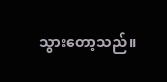သွားတော့သည်။